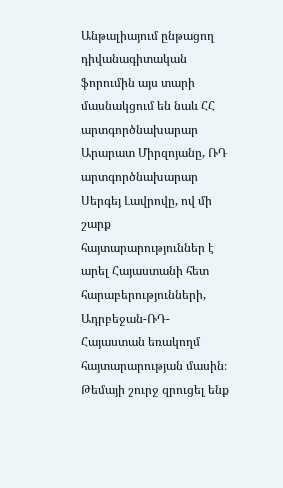Անթալիայում ընթացող դիվանագիտական ֆորումին այս տարի մասնակցում են նաև ՀՀ արտգործնախարար Արարատ Միրզոյանը, ՌԴ արտգործնախարար Սերգեյ Լավրովը, ով մի շարք հայտարարություններ է արել Հայաստանի հետ հարաբերությունների, Ադրբեջան-ՌԴ-Հայաստան եռակողմ հայտարարության մասին։
Թեմայի շուրջ զրուցել ենք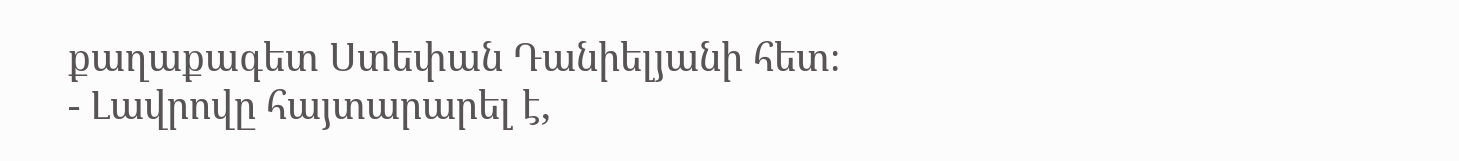քաղաքագետ Ստեփան Դանիելյանի հետ։
- Լավրովը հայտարարել է,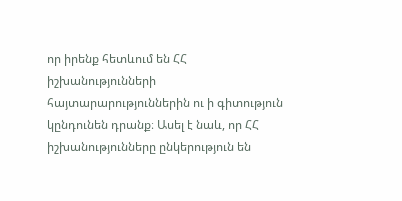որ իրենք հետևում են ՀՀ իշխանությունների հայտարարություններին ու ի գիտություն կընդունեն դրանք։ Ասել է նաև, որ ՀՀ իշխանությունները ընկերություն են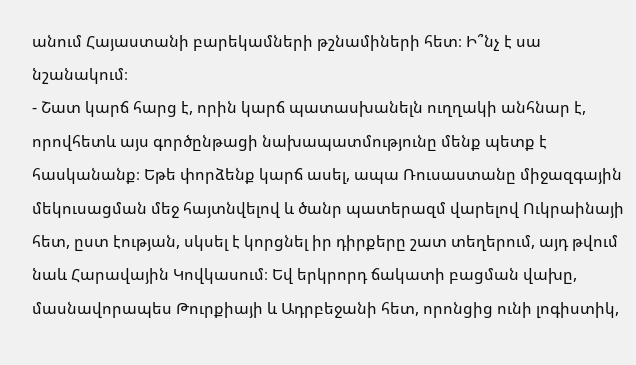անում Հայաստանի բարեկամների թշնամիների հետ։ Ի՞նչ է սա նշանակում։
- Շատ կարճ հարց է, որին կարճ պատասխանելն ուղղակի անհնար է, որովհետև այս գործընթացի նախապատմությունը մենք պետք է հասկանանք։ Եթե փորձենք կարճ ասել, ապա Ռուսաստանը միջազգային մեկուսացման մեջ հայտնվելով և ծանր պատերազմ վարելով Ուկրաինայի հետ, ըստ էության, սկսել է կորցնել իր դիրքերը շատ տեղերում, այդ թվում նաև Հարավային Կովկասում։ Եվ երկրորդ ճակատի բացման վախը, մասնավորապես Թուրքիայի և Ադրբեջանի հետ, որոնցից ունի լոգիստիկ,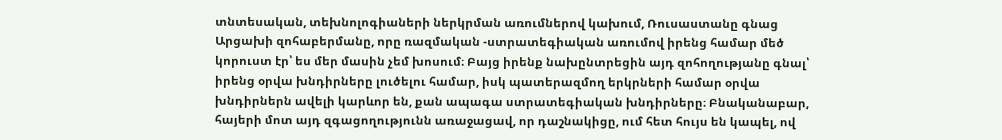տնտեսական, տեխնոլոգիաների ներկրման առումներով կախում, Ռուսաստանը գնաց Արցախի զոհաբերմանը, որը ռազմական -ստրատեգիական առումով իրենց համար մեծ կորուստ էր՝ ես մեր մասին չեմ խոսում։ Բայց իրենք նախընտրեցին այդ զոհողությանը գնալ՝ իրենց օրվա խնդիրները լուծելու համար, իսկ պատերազմող երկրների համար օրվա խնդիրներն ավելի կարևոր են, քան ապագա ստրատեգիական խնդիրները։ Բնականաբար, հայերի մոտ այդ զգացողությունն առաջացավ, որ դաշնակիցը, ում հետ հույս են կապել, ով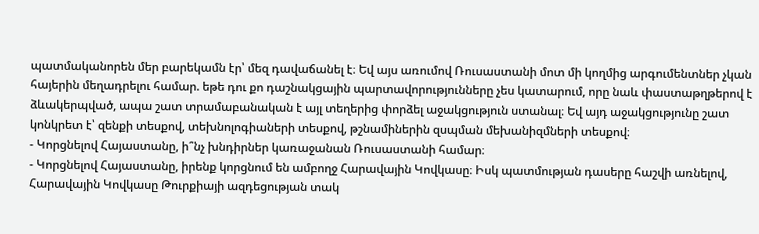պատմականորեն մեր բարեկամն էր՝ մեզ դավաճանել է։ Եվ այս առումով Ռուսաստանի մոտ մի կողմից արգումենտներ չկան հայերին մեղադրելու համար. եթե դու քո դաշնակցային պարտավորությունները չես կատարում, որը նաև փաստաթղթերով է ձևակերպված, ապա շատ տրամաբանական է այլ տեղերից փորձել աջակցություն ստանալ։ Եվ այդ աջակցությունը շատ կոնկրետ է՝ զենքի տեսքով, տեխնոլոգիաների տեսքով, թշնամիներին զսպման մեխանիզմների տեսքով։
- Կորցնելով Հայաստանը, ի՞նչ խնդիրներ կառաջանան Ռուսաստանի համար։
- Կորցնելով Հայաստանը, իրենք կորցնում են ամբողջ Հարավային Կովկասը։ Իսկ պատմության դասերը հաշվի առնելով, Հարավային Կովկասը Թուրքիայի ազդեցության տակ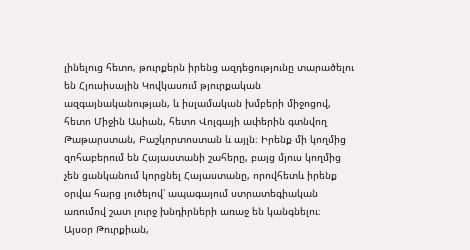լինելուց հետո, թուրքերն իրենց ազդեցությունը տարածելու են Հյուսիսային Կովկասում թյուրքական ազգայնականության, և իսլամական խմբերի միջոցով, հետո Միջին Ասիան, հետո Վոլգայի ափերին գտնվող Թաթարստան, Բաշկորտոստան և այլն։ Իրենք մի կողմից զոհաբերում են Հայաստանի շահերը, բայց մյուս կողմից չեն ցանկանում կորցնել Հայաստանը, որովհետև իրենք օրվա հարց լուծելով՝ ապագայում ստրատեգիական առումով շատ լուրջ խնդիրների առաջ են կանգնելու։
Այսօր Թուրքիան,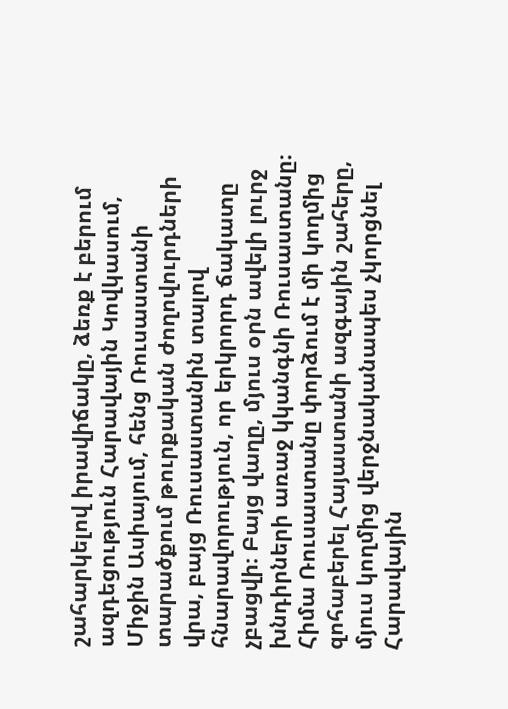շահարկելով իրավիճակը, ձեռք է բերում ազդեցություն Հարավային Կովկասում, Միջին Ասիայում, հենց Ռուսաստանի տարածքում թուրքական ժողովուրդների վրա, բայց Ռուսաստանին տալով հնարավորություն, որ երկրորդ ճակատը չբացվի։ Բայց վաղը, մյուս օրն ավելի լուրջ խնդիրների առաջ կկանգնի Ռուսաստանը։ Հիմա Ռուսաստանը փորձում է մի կողմից զոհաբերել Հայաստանի ազգային շահերը, մյուս կողմից վերջնականապես չկորցնել Հարավային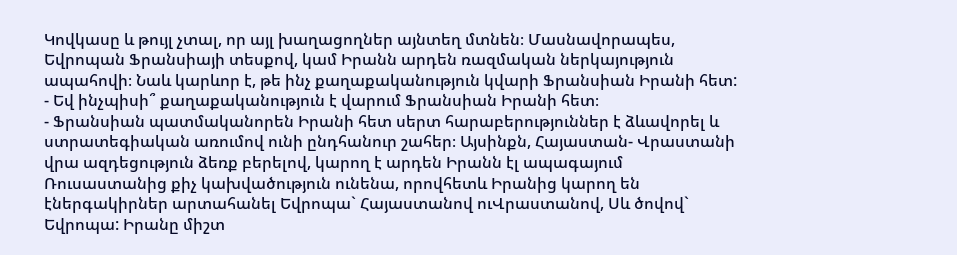Կովկասը և թույլ չտալ, որ այլ խաղացողներ այնտեղ մտնեն։ Մասնավորապես, Եվրոպան Ֆրանսիայի տեսքով, կամ Իրանն արդեն ռազմական ներկայություն ապահովի։ Նաև կարևոր է, թե ինչ քաղաքականություն կվարի Ֆրանսիան Իրանի հետ:
- Եվ ինչպիսի՞ քաղաքականություն է վարում Ֆրանսիան Իրանի հետ։
- Ֆրանսիան պատմականորեն Իրանի հետ սերտ հարաբերություններ է ձևավորել և ստրատեգիական առումով ունի ընդհանուր շահեր։ Այսինքն, Հայաստան- Վրաստանի վրա ազդեցություն ձեռք բերելով, կարող է արդեն Իրանն էլ ապագայում Ռուսաստանից քիչ կախվածություն ունենա, որովհետև Իրանից կարող են էներգակիրներ արտահանել Եվրոպա` Հայաստանով ուՎրաստանով, Սև ծովով` Եվրոպա: Իրանը միշտ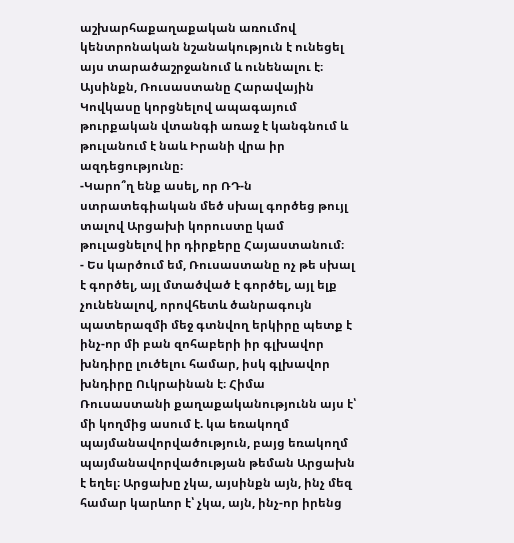աշխարհաքաղաքական առումով կենտրոնական նշանակություն է ունեցել այս տարածաշրջանում և ունենալու է։ Այսինքն, Ռուսաստանը Հարավային Կովկասը կորցնելով ապագայում թուրքական վտանգի առաջ է կանգնում և թուլանում է նաև Իրանի վրա իր ազդեցությունը։
-Կարո՞ղ ենք ասել, որ ՌԴ-ն ստրատեգիական մեծ սխալ գործեց թույլ տալով Արցախի կորուստը կամ թուլացնելով իր դիրքերը Հայաստանում։
- Ես կարծում եմ, Ռուսաստանը ոչ թե սխալ է գործել, այլ մտածված է գործել, այլ ելք չունենալով, որովհետև ծանրագույն պատերազմի մեջ գտնվող երկիրը պետք է ինչ-որ մի բան զոհաբերի իր գլխավոր խնդիրը լուծելու համար, իսկ գլխավոր խնդիրը Ուկրաինան է։ Հիմա Ռուսաստանի քաղաքականությունն այս է՝ մի կողմից ասում է. կա եռակողմ պայմանավորվածություն, բայց եռակողմ պայմանավորվածության թեման Արցախն է եղել։ Արցախը չկա, այսինքն այն, ինչ մեզ համար կարևոր է՝ չկա, այն, ինչ-որ իրենց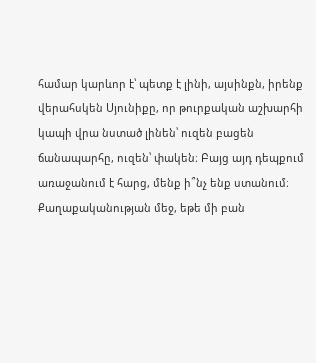համար կարևոր է՝ պետք է լինի, այսինքն, իրենք վերահսկեն Սյունիքը, որ թուրքական աշխարհի կապի վրա նստած լինեն՝ ուզեն բացեն ճանապարհը, ուզեն՝ փակեն։ Բայց այդ դեպքում առաջանում է հարց, մենք ի՞նչ ենք ստանում։ Քաղաքականության մեջ, եթե մի բան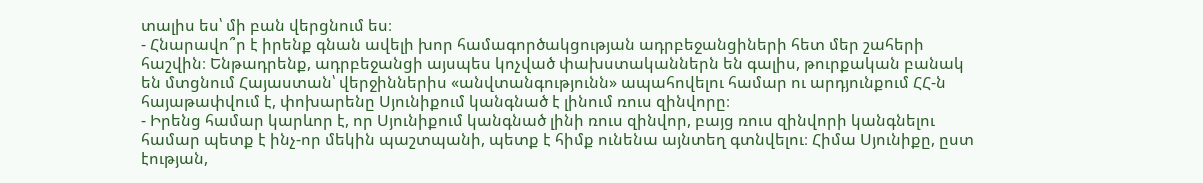տալիս ես՝ մի բան վերցնում ես։
- Հնարավո՞ր է իրենք գնան ավելի խոր համագործակցության ադրբեջանցիների հետ մեր շահերի հաշվին։ Ենթադրենք, ադրբեջանցի այսպես կոչված փախստականներն են գալիս, թուրքական բանակ են մտցնում Հայաստան՝ վերջիններիս «անվտանգությունն» ապահովելու համար ու արդյունքում ՀՀ-ն հայաթափվում է, փոխարենը Սյունիքում կանգնած է լինում ռուս զինվորը։
- Իրենց համար կարևոր է, որ Սյունիքում կանգնած լինի ռուս զինվոր, բայց ռուս զինվորի կանգնելու համար պետք է ինչ-որ մեկին պաշտպանի, պետք է հիմք ունենա այնտեղ գտնվելու։ Հիմա Սյունիքը, ըստ էության,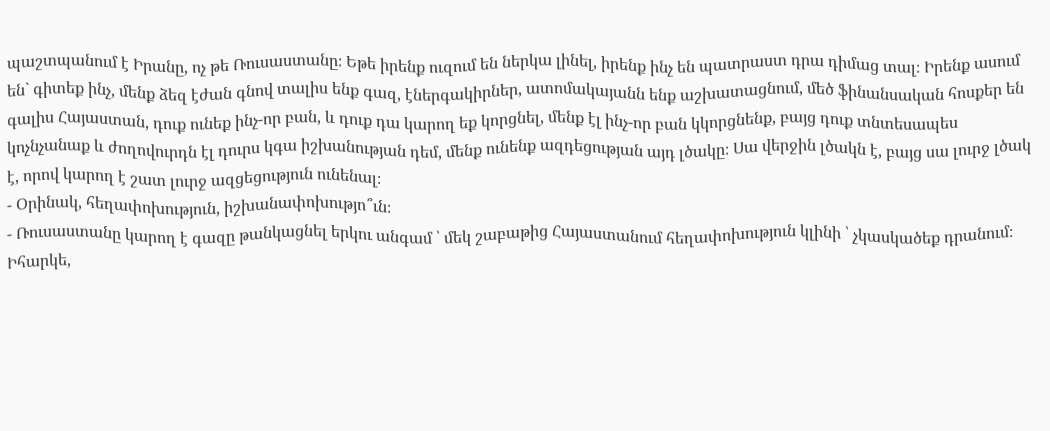պաշտպանում է Իրանը, ոչ թե Ռուսաստանը։ Եթե իրենք ուզում են ներկա լինել, իրենք ինչ են պատրաստ դրա դիմաց տալ։ Իրենք ասում են` գիտեք ինչ, մենք ձեզ էժան գնով տալիս ենք գազ, էներգակիրներ, ատոմակայանն ենք աշխատացնում, մեծ ֆինանսական հոսքեր են գալիս Հայաստան, դուք ունեք ինչ-որ բան, և դուք դա կարող եք կորցնել, մենք էլ ինչ-որ բան կկորցնենք, բայց դուք տնտեսապես կոչնչանաք և ժողովուրդն էլ դուրս կգա իշխանության դեմ, մենք ունենք ազդեցության այդ լծակը։ Սա վերջին լծակն է, բայց սա լուրջ լծակ է, որով կարող է շատ լուրջ ազցեցություն ունենալ։
- Օրինակ, հեղափոխություն, իշխանափոխությո՞ւն։
- Ռուսաստանը կարող է գազը թանկացնել երկու անգամ ՝ մեկ շաբաթից Հայաստանում հեղափոխություն կլինի ՝ չկասկածեք դրանում։ Իհարկե,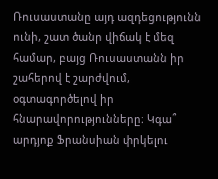Ռուսաստանը այդ ազդեցությունն ունի, շատ ծանր վիճակ է մեզ համար, բայց Ռուսաստանն իր շահերով է շարժվում, օգտագործելով իր հնարավորությունները։ Կգա՞ արդյոք Ֆրանսիան փրկելու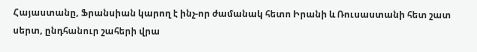Հայաստանը, Ֆրանսիան կարող է ինչ-որ ժամանակ հետո Իրանի և Ռուսաստանի հետ շատ սերտ, ընդհանուր շահերի վրա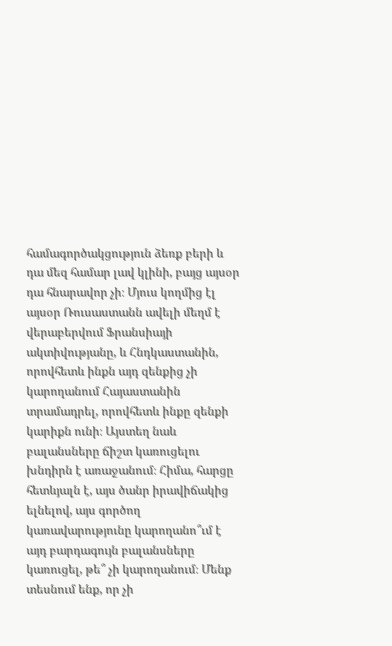համագործակցություն ձեռք բերի և դա մեզ համար լավ կլինի, բայց այսօր դա հնարավոր չի։ Մյուս կողմից էլ այսօր Ռուսաստանն ավելի մեղմ է վերաբերվում Ֆրանսիայի ակտիվությանը, և Հնդկաստանին, որովհետև ինքն այդ զենքից չի կարողանում Հայաստանին տրամադրել, որովհետև ինքը զենքի կարիքն ունի։ Այստեղ նաև բալանսները ճիշտ կառուցելու խնդիրն է առաջանում։ Հիմա, հարցը հետևյալն է, այս ծանր իրավիճակից ելնելով, այս գործող կառավարությունը կարողանո՞ւմ է այդ բարդագույն բալանսները կառուցել, թե՞ չի կարողանում։ Մենք տեսնում ենք, որ չի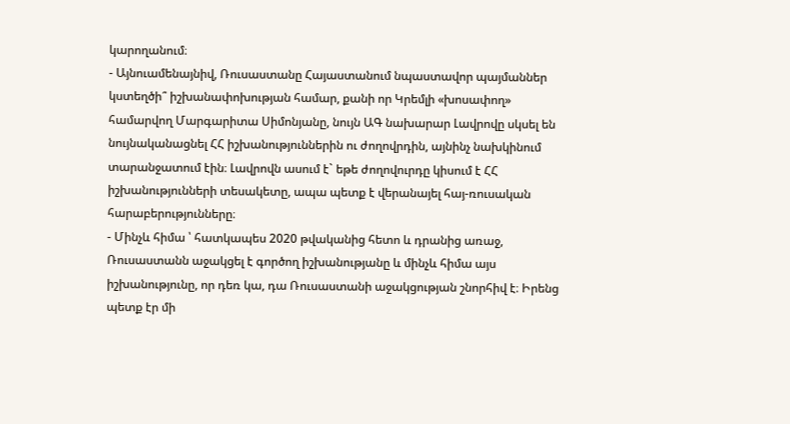կարողանում։
- Այնուամենայնիվ, Ռուսաստանը Հայաստանում նպաստավոր պայմաններ կստեղծի՞ իշխանափոխության համար, քանի որ Կրեմլի «խոսափող» համարվող Մարգարիտա Սիմոնյանը, նույն ԱԳ նախարար Լավրովը սկսել են նույնականացնել ՀՀ իշխանություններին ու ժողովրդին, այնինչ նախկինում տարանջատում էին։ Լավրովն ասում է` եթե ժողովուրդը կիսում է ՀՀ իշխանությունների տեսակետը, ապա պետք է վերանայել հայ-ռուսական հարաբերությունները։
- Մինչև հիմա ՝ հատկապես 2020 թվականից հետո և դրանից առաջ, Ռուսաստանն աջակցել է գործող իշխանությանը և մինչև հիմա այս իշխանությունը, որ դեռ կա, դա Ռուսաստանի աջակցության շնորհիվ է։ Իրենց պետք էր մի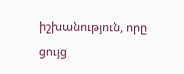իշխանություն, որը ցույց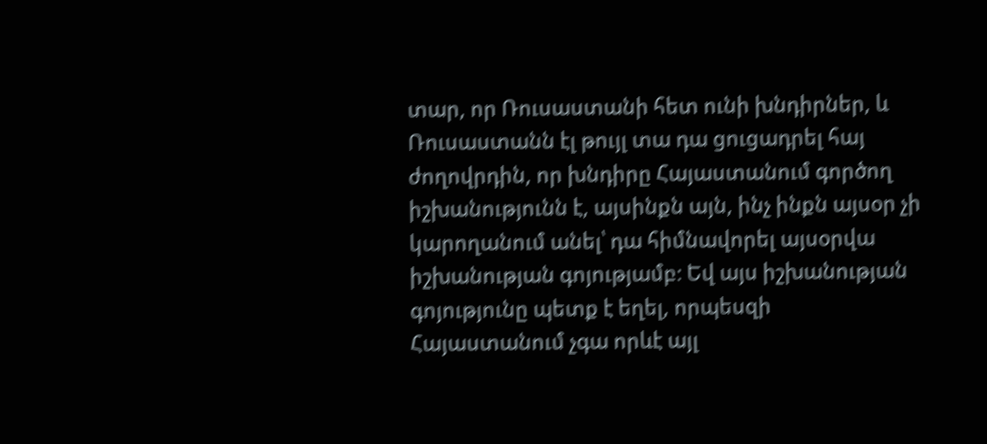տար, որ Ռուսաստանի հետ ունի խնդիրներ, և Ռուսաստանն էլ թույլ տա դա ցուցադրել հայ ժողովրդին, որ խնդիրը Հայաստանում գործող իշխանությունն է, այսինքն այն, ինչ ինքն այսօր չի կարողանում անել՝ դա հիմնավորել այսօրվա իշխանության գոյությամբ։ Եվ այս իշխանության գոյությունը պետք է եղել, որպեսզի Հայաստանում չգա որևէ այլ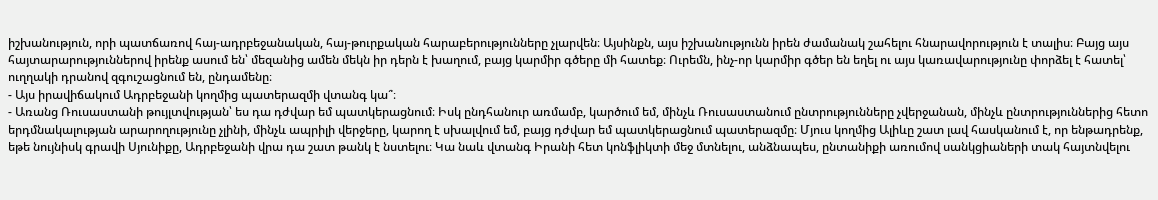իշխանություն, որի պատճառով հայ-ադրբեջանական, հայ-թուրքական հարաբերությունները չլարվեն։ Այսինքն, այս իշխանությունն իրեն ժամանակ շահելու հնարավորություն է տալիս։ Բայց այս հայտարարություններով իրենք ասում են՝ մեզանից ամեն մեկն իր դերն է խաղում, բայց կարմիր գծերը մի հատեք։ Ուրեմն, ինչ-որ կարմիր գծեր են եղել ու այս կառավարությունը փորձել է հատել՝ ուղղակի դրանով զգուշացնում են, ընդամենը։
- Այս իրավիճակում Ադրբեջանի կողմից պատերազմի վտանգ կա՞։
- Առանց Ռուսաստանի թույլտվության՝ ես դա դժվար եմ պատկերացնում։ Իսկ ընդհանուր առմամբ, կարծում եմ, մինչև Ռուսաստանում ընտրությունները չվերջանան, մինչև ընտրություններից հետո երդմնակալության արարողությունը չլինի, մինչև ապրիլի վերջերը, կարող է սխալվում եմ, բայց դժվար եմ պատկերացնում պատերազմը։ Մյուս կողմից Ալիևը շատ լավ հասկանում է, որ ենթադրենք, եթե նույնիսկ գրավի Սյունիքը, Ադրբեջանի վրա դա շատ թանկ է նստելու։ Կա նաև վտանգ Իրանի հետ կոնֆլիկտի մեջ մտնելու, անձնապես, ընտանիքի առումով սանկցիաների տակ հայտնվելու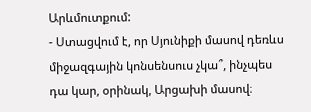Արևմուտքում:
- Ստացվում է, որ Սյունիքի մասով դեռևս միջազգային կոնսենսուս չկա՞, ինչպես դա կար, օրինակ, Արցախի մասով։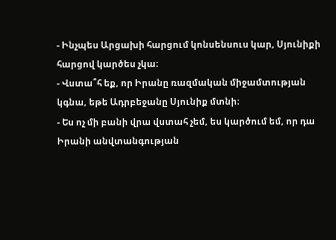- Ինչպես Արցախի հարցում կոնսենսուս կար, Սյունիքի հարցով կարծես չկա։
- Վստա՞հ եք, որ Իրանը ռազմական միջամտության կգնա, եթե Ադրբեջանը Սյունիք մտնի։
- Ես ոչ մի բանի վրա վստահ չեմ, ես կարծում եմ, որ դա Իրանի անվտանգության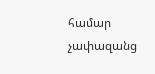համար չափազանց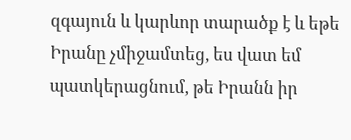զգայուն և կարևոր տարածք է և եթե Իրանը չմիջամտեց, ես վատ եմ պատկերացնում, թե Իրանն իր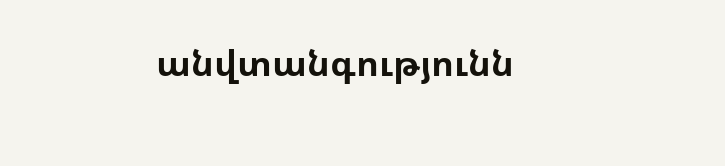անվտանգությունն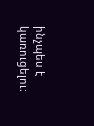ինչպես է կառուցելու։